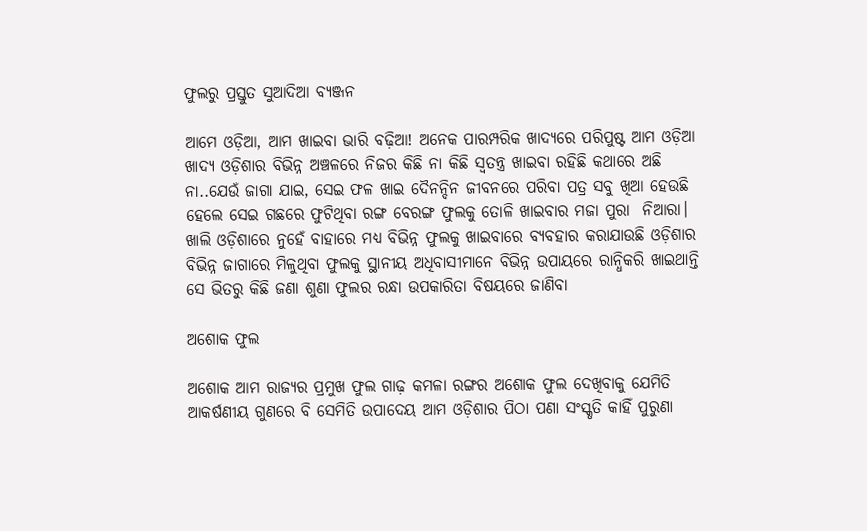ଫୁଲରୁ ପ୍ରସ୍ତୁତ ସୁଆଦିଆ ବ୍ୟଞ୍ଜନ

ଆମେ ଓଡ଼ିଆ, ଆମ ଖାଇବା ଭାରି ବଢ଼ିଆ! ଅନେକ ପାରମ୍ପରିକ ଖାଦ୍ୟରେ ପରିପୁଷ୍ଟ ଆମ ଓଡ଼ିଆ ଖାଦ୍ୟ ଓଡ଼ିଶାର ବିଭିନ୍ନ ଅଞ୍ଚଳରେ ନିଜର କିଛି ନା କିଛି ସ୍ୱତନ୍ତ୍ର ଖାଇବା ରହିଛି କଥାରେ ଅଛି ନା..ଯେଉଁ ଜାଗା ଯାଇ, ସେଇ ଫଳ ଖାଇ ଦୈନନ୍ଦିନ ଜୀବନରେ ପରିବା ପତ୍ର ସବୁ ଖିଆ ହେଉଛି ହେଲେ ସେଇ ଗଛରେ ଫୁଟିଥିବା ରଙ୍ଗ ବେରଙ୍ଗ ଫୁଲକୁ ତୋଳି ଖାଇବାର ମଜା ପୁରା  ନିଆରା। ଖାଲି ଓଡ଼ିଶାରେ ନୁହେଁ ବାହାରେ ମଧ୍ୟ ବିଭିନ୍ନ ଫୁଲକୁ ଖାଇବାରେ ବ୍ୟବହାର କରାଯାଉଛି ଓଡ଼ିଶାର ବିଭିନ୍ନ ଜାଗାରେ ମିଳୁଥିବା ଫୁଲକୁ ସ୍ଥାନୀୟ ଅଧିବାସୀମାନେ ବିଭିନ୍ନ ଉପାୟରେ ରାନ୍ଧିକରି ଖାଇଥାନ୍ତି ସେ ଭିତରୁ କିଛି ଜଣା ଶୁଣା ଫୁଲର ରନ୍ଧା ଉପକାରିତା ବିଷୟରେ ଜାଣିବା

ଅଶୋକ ଫୁଲ

ଅଶୋକ ଆମ ରାଜ୍ୟର ପ୍ରମୁଖ ଫୁଲ ଗାଢ଼ କମଳା ରଙ୍ଗର ଅଶୋକ ଫୁଲ ଦେଖିବାକୁ ଯେମିତି ଆକର୍ଷଣୀୟ ଗୁଣରେ ବି ସେମିତି ଉପାଦେୟ ଆମ ଓଡ଼ିଶାର ପିଠା ପଣା ସଂସ୍କୃତି କାହିଁ ପୁରୁଣା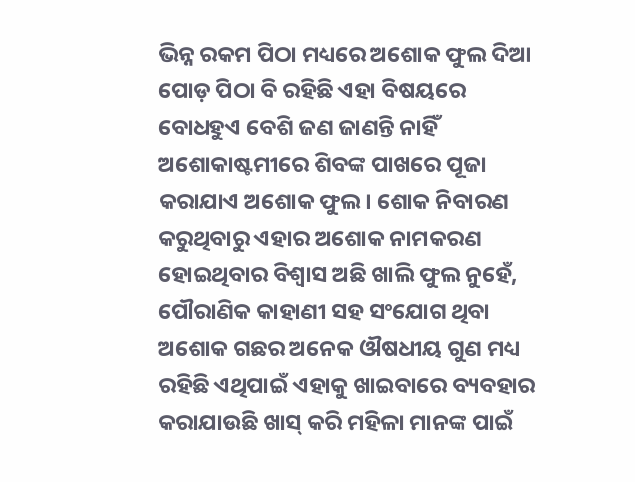ଭିନ୍ନ ରକମ ପିଠା ମଧ୍ୟରେ ଅଶୋକ ଫୁଲ ଦିଆ ପୋଡ଼ ପିଠା ବି ରହିଛି ଏହା ବିଷୟରେ ବୋଧହୁଏ ବେଶି ଜଣ ଜାଣନ୍ତି ନାହିଁ ଅଶୋକାଷ୍ଟମୀରେ ଶିବଙ୍କ ପାଖରେ ପୂଜା କରାଯାଏ ଅଶୋକ ଫୁଲ। ଶୋକ ନିବାରଣ କରୁଥିବାରୁ ଏହାର ଅଶୋକ ନାମକରଣ ହୋଇଥିବାର ବିଶ୍ୱାସ ଅଛି ଖାଲି ଫୁଲ ନୁହେଁ, ପୌରାଣିକ କାହାଣୀ ସହ ସଂଯୋଗ ଥିବା ଅଶୋକ ଗଛର ଅନେକ ଔଷଧୀୟ ଗୁଣ ମଧ୍ୟ ରହିଛି ଏଥିପାଇଁ ଏହାକୁ ଖାଇବାରେ ବ୍ୟବହାର କରାଯାଉଛି ଖାସ୍ କରି ମହିଳା ମାନଙ୍କ ପାଇଁ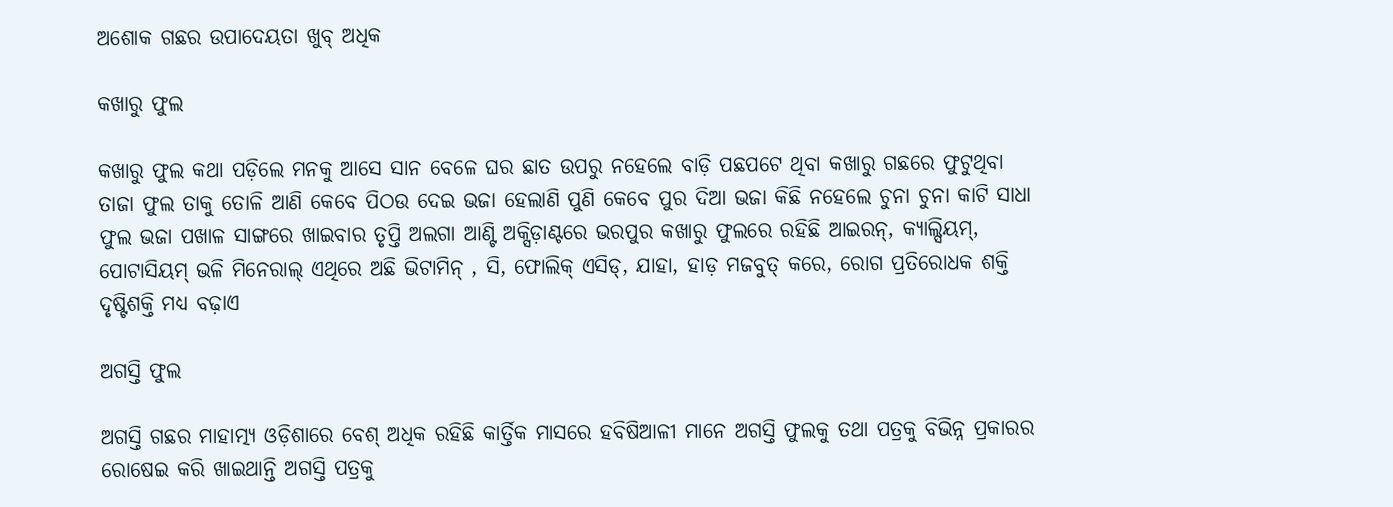ଅଶୋକ ଗଛର ଉପାଦେୟତା ଖୁବ୍ ଅଧିକ

କଖାରୁ ଫୁଲ

କଖାରୁ ଫୁଲ କଥା ପଡ଼ିଲେ ମନକୁ ଆସେ ସାନ ବେଳେ ଘର ଛାତ ଉପରୁ ନହେଲେ ବାଡ଼ି ପଛପଟେ ଥିବା କଖାରୁ ଗଛରେ ଫୁଟୁଥିବା ତାଜା ଫୁଲ ତାକୁ ତୋଳି ଆଣି କେବେ ପିଠଉ ଦେଇ ଭଜା ହେଲାଣି ପୁଣି କେବେ ପୁର ଦିଆ ଭଜା କିଛି ନହେଲେ ଚୁନା ଚୁନା କାଟି ସାଧା ଫୁଲ ଭଜା ପଖାଳ ସାଙ୍ଗରେ ଖାଇବାର ତୃପ୍ତି ଅଲଗା ଆଣ୍ଟି ଅକ୍ସିଡ଼ାଣ୍ଟରେ ଭରପୁର କଖାରୁ ଫୁଲରେ ରହିଛି ଆଇରନ୍‌, କ୍ୟାଲ୍ସିୟମ୍‌, ପୋଟାସିୟମ୍ ଭଳି ମିନେରାଲ୍ ଏଥିରେ ଅଛି ଭିଟାମିନ୍ , ସି, ଫୋଲିକ୍ ଏସିଡ୍‌, ଯାହା, ହାଡ଼ ମଜବୁତ୍ କରେ, ରୋଗ ପ୍ରତିରୋଧକ ଶକ୍ତି ଦୃଷ୍ଟିଶକ୍ତି ମଧ୍ୟ ବଢ଼ାଏ

ଅଗସ୍ତି ଫୁଲ

ଅଗସ୍ତି ଗଛର ମାହାତ୍ମ୍ୟ ଓଡ଼ିଶାରେ ବେଶ୍ ଅଧିକ ରହିଛି କାର୍ତ୍ତିକ ମାସରେ ହବିଷିଆଳୀ ମାନେ ଅଗସ୍ତି ଫୁଲକୁ ତଥା ପତ୍ରକୁ ବିଭିନ୍ନ ପ୍ରକାରର ରୋଷେଇ କରି ଖାଇଥାନ୍ତି ଅଗସ୍ତି ପତ୍ରକୁ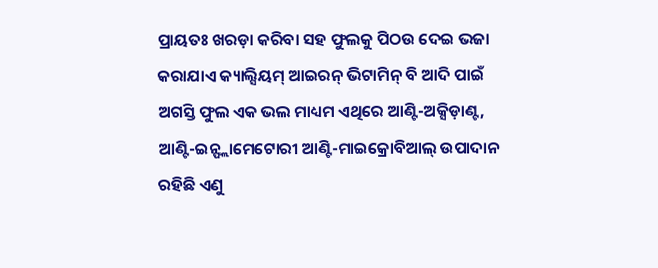ପ୍ରାୟତଃ ଖରଡ଼ା କରିବା ସହ ଫୁଲକୁ ପିଠଉ ଦେଇ ଭଜା କରାଯାଏ କ୍ୟାଲ୍ସିୟମ୍ ଆଇରନ୍ ଭିଟାମିନ୍ ବି ଆଦି ପାଇଁ ଅଗସ୍ତି ଫୁଲ ଏକ ଭଲ ମାଧ୍ୟମ ଏଥିରେ ଆଣ୍ଟି-ଅକ୍ସିଡ଼ାଣ୍ଟ, ଆଣ୍ଟି-ଇନ୍ଫ୍ଲାମେଟୋରୀ ଆଣ୍ଟି-ମାଇକ୍ରୋବିଆଲ୍ ଉପାଦାନ ରହିଛି ଏଣୁ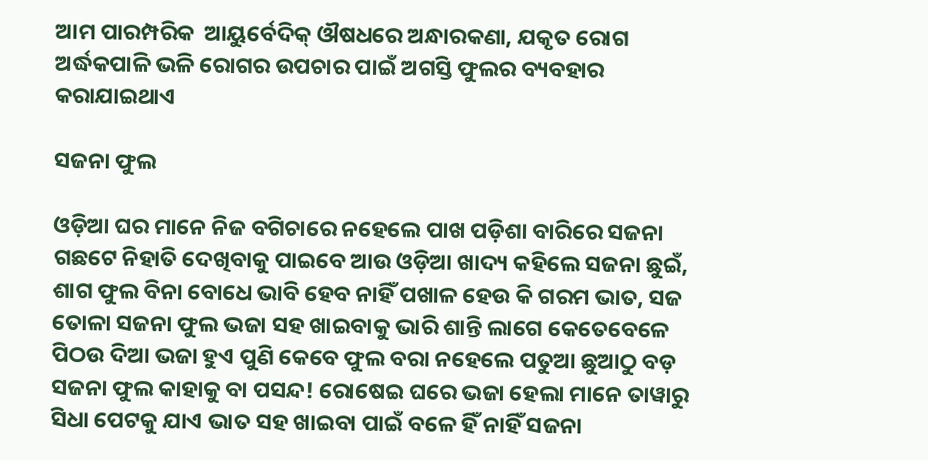ଆମ ପାରମ୍ପରିକ  ଆୟୁର୍ବେଦିକ୍ ଔଷଧରେ ଅନ୍ଧାରକଣା, ଯକୃତ ରୋଗ ଅର୍ଦ୍ଧକପାଳି ଭଳି ରୋଗର ଉପଚାର ପାଇଁ ଅଗସ୍ତି ଫୁଲର ବ୍ୟବହାର କରାଯାଇଥାଏ

ସଜନା ଫୁଲ

ଓଡ଼ିଆ ଘର ମାନେ ନିଜ ବଗିଚାରେ ନହେଲେ ପାଖ ପଡ଼ିଶା ବାରିରେ ସଜନା ଗଛଟେ ନିହାତି ଦେଖିବାକୁ ପାଇବେ ଆଉ ଓଡ଼ିଆ ଖାଦ୍ୟ କହିଲେ ସଜନା ଛୁଇଁ, ଶାଗ ଫୁଲ ବିନା ବୋଧେ ଭାବି ହେବ ନାହିଁ ପଖାଳ ହେଉ କି ଗରମ ଭାତ, ସଜ ତୋଳା ସଜନା ଫୁଲ ଭଜା ସହ ଖାଇବାକୁ ଭାରି ଶାନ୍ତି ଲାଗେ କେତେବେଳେ ପିଠଉ ଦିଆ ଭଜା ହୁଏ ପୁଣି କେବେ ଫୁଲ ବରା ନହେଲେ ପତୁଆ ଛୁଆଠୁ ବଡ଼ ସଜନା ଫୁଲ କାହାକୁ ବା ପସନ୍ଦ! ରୋଷେଇ ଘରେ ଭଜା ହେଲା ମାନେ ତାୱାରୁ ସିଧା ପେଟକୁ ଯାଏ ଭାତ ସହ ଖାଇବା ପାଇଁ ବଳେ ହିଁ ନାହିଁ ସଜନା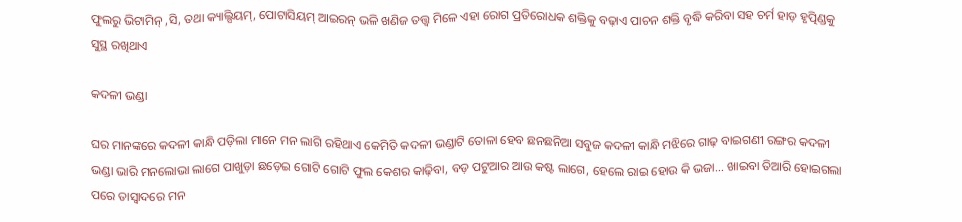ଫୁଲରୁ ଭିଟାମିନ୍ ,ସି, ତଥା କ୍ୟାଲ୍ସିୟମ୍‌, ପୋଟାସିୟମ୍ ଆଇରନ୍ ଭଳି ଖଣିଜ ତତ୍ତ୍ୱ ମିଳେ ଏହା ରୋଗ ପ୍ରତିରୋଧକ ଶକ୍ତିକୁ ବଢ଼ାଏ ପାଚନ ଶକ୍ତି ବୃଦ୍ଧି କରିବା ସହ ଚର୍ମ ହାଡ଼ ହୃତ୍ପିଣ୍ଡକୁ ସୁସ୍ଥ ରଖିଥାଏ

କଦଳୀ ଭଣ୍ଡା

ଘର ମାନଙ୍କରେ କଦଳୀ କାନ୍ଧି ପଡ଼ିଲା ମାନେ ମନ ଲାଗି ରହିଥାଏ କେମିତି କଦଳୀ ଭଣ୍ଡାଟି ତୋଳା ହେବ ଛନଛନିଆ ସବୁଜ କଦଳୀ କାନ୍ଧି ମଝିରେ ଗାଢ଼ ବାଇଗଣୀ ରଙ୍ଗର କଦଳୀ ଭଣ୍ଡା ଭାରି ମନଲୋଭା ଲାଗେ ପାଖୁଡ଼ା ଛଡ଼େଇ ଗୋଟି ଗୋଟି ଫୁଲ କେଶର କାଢ଼ିବା, ବଡ଼ ପଟୁଆର ଆଉ କଷ୍ଟ ଲାଗେ, ହେଲେ ରାଇ ହୋଉ କି ଭଜା... ଖାଇବା ତିଆରି ହୋଇଗଲା ପରେ ତାସ୍ୱାଦରେ ମନ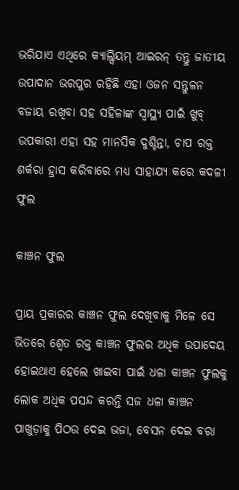ଭରିଯାଏ ଏଥିରେ କ୍ୟାଲ୍ସିୟମ୍ ଆଇରନ୍ ତନ୍ତୁ ଜାତୀୟ ଉପାଦାନ ଭରପୁର ରହିଛି ଏହା ଓଜନ ସନ୍ତୁଳନ ବଜାୟ ରଖିବା ସହ ସହିଳାଙ୍କ ସ୍ୱାସ୍ଥ୍ୟ ପାଇଁ ଖୁବ୍ ଉପକାରୀ ଏହା ସହ ମାନସିକ ଦୁଶ୍ଚିନ୍ତା, ଚାପ ରକ୍ତ ଶର୍କରା ହ୍ରାସ କରିବାରେ ମଧ୍ୟ ସାହାଯ୍ୟ କରେ କଦଳୀ ଫୁଲ

କାଞ୍ଚନ ଫୁଲ

ପ୍ରାୟ ପ୍ରକାରର କାଞ୍ଚନ ଫୁଲ ଦେଖିବାକୁ ମିଳେ ସେ ଭିତରେ ଶ୍ୱେତ ରକ୍ତ କାଞ୍ଚନ ଫୁଲର ଅଧିକ ଉପାଦେୟ ହୋଇଥାଏ ହେଲେ ଖାଇବା ପାଇଁ ଧଳା କାଞ୍ଚନ ଫୁଲକୁ ଲୋକ ଅଧିକ ପସନ୍ଦ କରନ୍ତି ସଜ ଧଳା କାଞ୍ଚନ ପାଖୁଡ଼ାକୁ ପିଠଉ ଦେଇ ଭଜା, ବେସନ ଦେଇ ବରା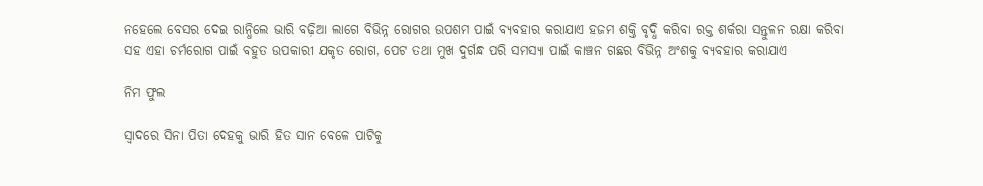ନହେଲେ ବେସର ଦେଇ ରାନ୍ଧିଲେ ଭାରି ବଢ଼ିଆ ଲାଗେ ବିଭିନ୍ନ ରୋଗର ଉପଶମ ପାଇଁ ବ୍ୟବହାର କରାଯାଏ ହଜମ ଶକ୍ତି ବୃଦ୍ଧି କରିବା ରକ୍ତ ଶର୍କରା ସନ୍ତୁଳନ ରକ୍ଷା କରିବା ସହ ଏହା ଚର୍ମରୋଗ ପାଇଁ ବହୁତ ଉପକାରୀ ଯକୃତ ରୋଗ, ପେଟ ତଥା ମୁଖ ଦୁର୍ଗନ୍ଧ ପରି ସମସ୍ୟା ପାଇଁ କାଞ୍ଚନ ଗଛର ବିଭିନ୍ନ ଅଂଶକୁ ବ୍ୟବହାର କରାଯାଏ

ନିମ ଫୁଲ

ସ୍ୱାଦରେ ସିନା ପିତା ଦେହକୁ ଭାରି ହିତ ସାନ ବେଳେ ପାଟିକୁ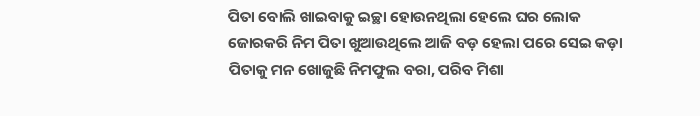ପିତା ବୋଲି ଖାଇବାକୁ ଇଚ୍ଛା ହୋଉନଥିଲା ହେଲେ ଘର ଲୋକ ଜୋରକରି ନିମ ପିତା ଖୁଆଉଥିଲେ ଆଜି ବଡ଼ ହେଲା ପରେ ସେଇ କଡ଼ା ପିତାକୁ ମନ ଖୋଜୁଛି ନିମଫୁଲ ବରା, ପରିବ ମିଶା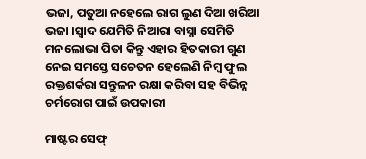ଭଜା, ପତୁଆ ନହେଲେ ରାଗ ଲୁଣ ଦିଆ ଖରିଆ ଭଜା ।ସ୍ୱାଦ ଯେମିତି ନିଆରା ବାସ୍ନା ସେମିତି ମନଲୋଭା ପିତା କିନ୍ତୁ ଏହାର ହିତକାରୀ ଗୁଣ ନେଇ ସମସ୍ତେ ସଚେତନ ହେଲେଣି ନିମ୍ବ ଫୁଲ ରକ୍ତଶର୍କରା ସନ୍ତୁଳନ ରକ୍ଷା କରିବା ସହ ବିଭିନ୍ନ ଚର୍ମରୋଗ ପାଇଁ ଉପକାରୀ

ମାଷ୍ଟର ସେଫ୍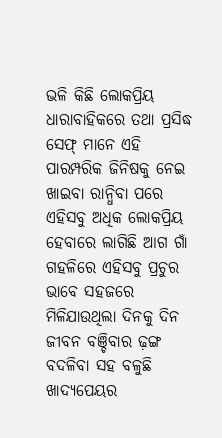ଭଳି କିଛି ଲୋକପ୍ରିୟ ଧାରାବାହିକରେ ତଥା ପ୍ରସିଦ୍ଧ ସେଫ୍ ମାନେ ଏହି ପାରମ୍ପରିକ ଜିନିଷକୁ ନେଇ ଖାଇବା ରାନ୍ଧିବା ପରେ ଏହିସବୁ ଅଧିକ ଲୋକପ୍ରିୟ ହେବାରେ ଲାଗିଛି ଆଗ ଗାଁ ଗହଳିରେ ଏହିସବୁ ପ୍ରଚୁର ଭାବେ ସହଜରେ ମିଳିଯାଉଥିଲା ଦିନକୁ ଦିନ ଜୀବନ ବଞ୍ଚିବାର ଢ଼ଙ୍ଗ ବଦଳିବା ସହ ବଳୁଛି ଖାଦ୍ୟପେୟର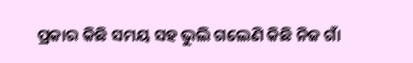ପ୍ରକାର କିଛି ସମୟ ସହ ଭୁଲି ଗଲେଣି କିଛି ନିଜ ଗାଁ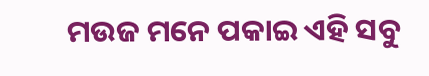ମଉଜ ମନେ ପକାଇ ଏହି ସବୁ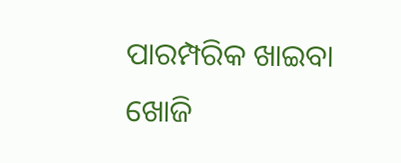ପାରମ୍ପରିକ ଖାଇବା ଖୋଜି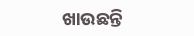ଖାଉଛନ୍ତି